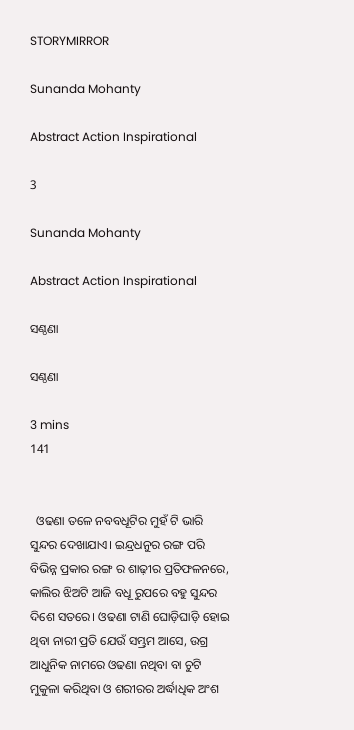STORYMIRROR

Sunanda Mohanty

Abstract Action Inspirational

3

Sunanda Mohanty

Abstract Action Inspirational

ସଣ୍ଠଣା

ସଣ୍ଠଣା

3 mins
141


  ଓଢଣା ତଳେ ନବବଧୂଟିର ମୁହଁ ଟି ଭାରି ସୁନ୍ଦର ଦେଖାଯାଏ। ଇନ୍ଦ୍ରଧନୁର ରଙ୍ଗ ପରି ବିଭିନ୍ନ ପ୍ରକାର ରଙ୍ଗ ର ଶାଢ଼ୀର ପ୍ରତିଫଳନରେ, କାଲିର ଝିଅଟି ଆଜି ବଧୂ ରୁପରେ ବହୁ ସୁନ୍ଦର ଦିଶେ ସତରେ। ଓଢଣା ଟାଣି ଘୋଡ଼ିଘାଡ଼ି ହୋଇ ଥିବା ନାରୀ ପ୍ରତି ଯେଉଁ ସମ୍ଭ୍ରମ ଆସେ, ଉଗ୍ର ଆଧୁନିକ ନାମରେ ଓଢଣା ନଥିବା ବା ଚୁଟି ମୁକୁଳା କରିଥିବା ଓ ଶରୀରର ଅର୍ଦ୍ଧାଧିକ ଅଂଶ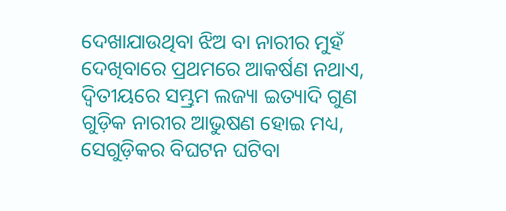ଦେଖାଯାଉଥିବା ଝିଅ ବା ନାରୀର ମୁହଁ ଦେଖିବାରେ ପ୍ରଥମରେ ଆକର୍ଷଣ ନଥାଏ, ଦ୍ଵିତୀୟରେ ସମ୍ଭ୍ରମ ଲଜ୍ୟା ଇତ୍ୟାଦି ଗୁଣ ଗୁଡ଼ିକ ନାରୀର ଆଭୁଷଣ ହୋଇ ମଧ୍ୟ, ସେଗୁଡ଼ିକର ବିଘଟନ ଘଟିବା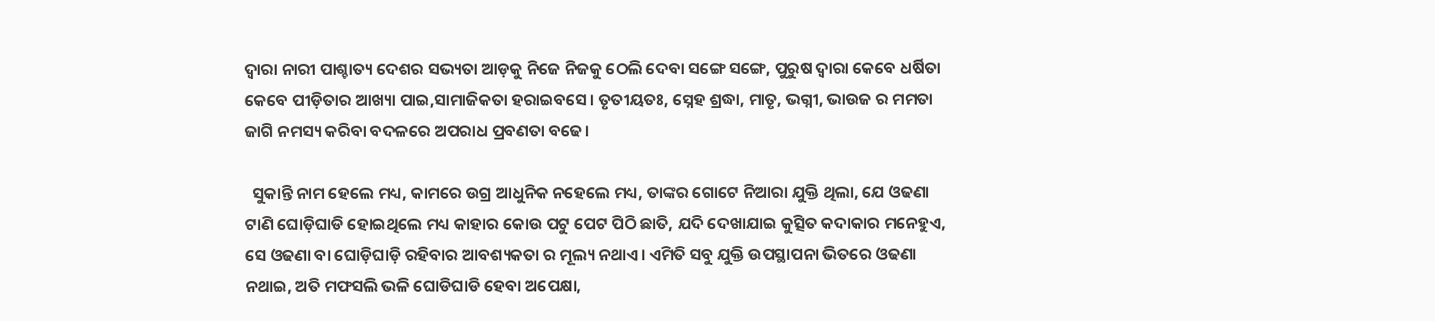ଦ୍ଵାରା ନାରୀ ପାଶ୍ଚାତ୍ୟ ଦେଶର ସଭ୍ୟତା ଆଡ଼କୁ ନିଜେ ନିଜକୁ ଠେଲି ଦେବା ସଙ୍ଗେ ସଙ୍ଗେ, ପୁରୁଷ ଦ୍ଵାରା କେବେ ଧର୍ଷିତା କେବେ ପୀଡ଼ିତାର ଆଖ୍ୟା ପାଇ,ସାମାଜିକତା ହରାଇବସେ। ତୃତୀୟତଃ, ସ୍ନେହ ଶ୍ରଦ୍ଧା, ମାତୃ, ଭଗ୍ନୀ, ଭାଉଜ ର ମମତା ଜାଗି ନମସ୍ୟ କରିବା ବଦଳରେ ଅପରାଧ ପ୍ରବଣତା ବଢେ।

  ସୁକାନ୍ତି ନାମ ହେଲେ ମଧ୍ୟ, କାମରେ ଉଗ୍ର ଆଧୁନିକ ନହେଲେ ମଧ୍ୟ, ତାଙ୍କର ଗୋଟେ ନିଆରା ଯୁକ୍ତି ଥିଲା, ଯେ ଓଢଣା ଟାଣି ଘୋଡ଼ିଘାଡି ହୋଇଥିଲେ ମଧ୍ୟ କାହାର କୋଉ ପଟୁ ପେଟ ପିଠି ଛାତି, ଯଦି ଦେଖାଯାଇ କୁତ୍ସିତ କଦାକାର ମନେହୁଏ, ସେ ଓଢଣା ବା ଘୋଡ଼ିଘାଡ଼ି ରହିବାର ଆବଶ୍ୟକତା ର ମୂଲ୍ୟ ନଥାଏ। ଏମିତି ସବୁ ଯୁକ୍ତି ଉପସ୍ଥାପନା ଭିତରେ ଓଢଣା ନଥାଇ, ଅତି ମଫସଲି ଭଳି ଘୋଡିଘାଡି ହେବା ଅପେକ୍ଷା,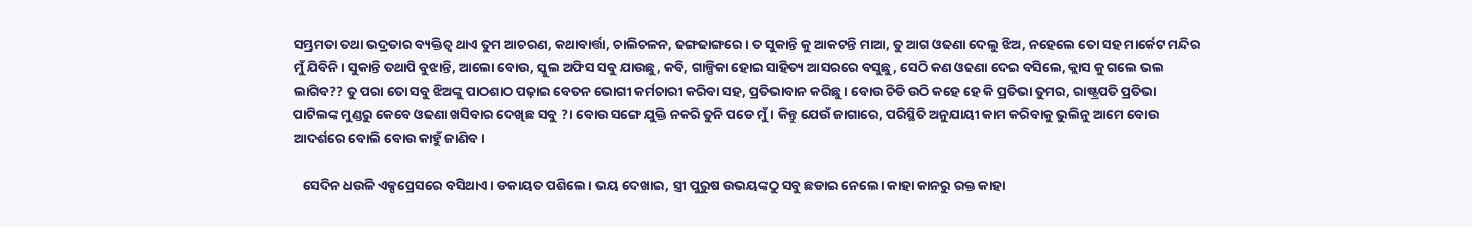ସମ୍ଭ୍ରମତା ତଥା ଭଦ୍ରତାର ବ୍ୟକ୍ତିତ୍ଵ ଥାଏ ତୁମ ଆଚରଣ, କଥାବାର୍ତ୍ତା, ଚାଲିଚଳନ, ଢଙ୍ଗଢାଙ୍ଗରେ। ତ ସୁକାନ୍ତି କୁ ଆକଟନ୍ତି ମାଆ, ତୁ ଆଗ ଓଢଣା ଦେଲୁ ଝିଅ, ନହେଲେ ତୋ ସହ ମାର୍କେଟ ମନ୍ଦିର ମୁଁ ଯିବିନି। ସୁକାନ୍ତି ତଥାପି ବୁଝାନ୍ତି, ଆଲୋ ବୋଉ, ସ୍କୁଲ ଅଫିସ ସବୁ ଯାଉଛୁ, କବି, ଗାଳ୍ପିକା ହୋଇ ସାହିତ୍ୟ ଆସରରେ ବସୁଛୁ, ସେଠି କଣ ଓଢଣା ଦେଇ ବସିଲେ, କ୍ଲାସ କୁ ଗଲେ ଭଲ ଲାଗିବ?? ତୁ ପରା ତୋ ସବୁ ଝିଅଙ୍କୁ ପାଠଶାଠ ପଢ଼ାଇ ବେତନ ଭୋଗୀ କର୍ମଚାରୀ କରିବା ସହ, ପ୍ରତିଭାବାନ କରିଛୁ। ବୋଉ ଚିଡି ଉଠି କହେ ହେ କି ପ୍ରତିଭା ତୁମର, ରାଷ୍ଟ୍ରପତି ପ୍ରତିଭା ପାଟିଲଙ୍କ ମୁଣ୍ଡରୁ କେବେ ଓଢଣା ଖସିବାର ଦେଖିଛ ସବୁ ?। ବୋଉ ସଙ୍ଗେ ଯୁକ୍ତି ନକରି ତୁନି ପଡେ ମୁଁ। କିନ୍ତୁ ଯେଉଁ ଜାଗାରେ, ପରିସ୍ଥିତି ଅନୁଯାୟୀ କାମ କରିବାକୁ ଭୁଲିନୁ ଆମେ ବୋଉ ଆଦର୍ଶରେ ବୋଲି ବୋଉ କାହୁଁ ଜାଣିବ।

   ସେଦିନ ଧଉଳି ଏକ୍ସପ୍ରେସରେ ବସିଥାଏ। ଡକାୟତ ପଶିଲେ। ଭୟ ଦେଖାଇ, ସ୍ତ୍ରୀ ପୁରୁଷ ଉଭୟଙ୍କଠୁ ସବୁ ଛଡାଇ ନେଲେ। କାହା କାନରୁ ରକ୍ତ କାହା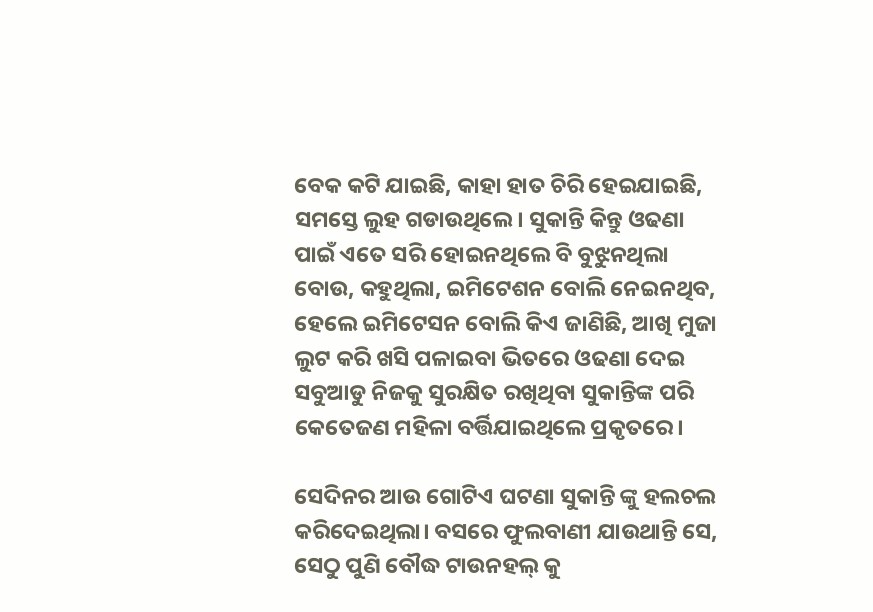ବେକ କଟି ଯାଇଛି, କାହା ହାତ ଚିରି ହେଇଯାଇଛି, ସମସ୍ତେ ଲୁହ ଗଡାଉଥିଲେ। ସୁକାନ୍ତି କିନ୍ତୁ ଓଢଣା ପାଇଁ ଏତେ ସରି ହୋଇନଥିଲେ ବି ବୁଝୁନଥିଲା ବୋଉ, କହୁଥିଲା, ଇମିଟେଶନ ବୋଲି ନେଇନଥିବ, ହେଲେ ଇମିଟେସନ ବୋଲି କିଏ ଜାଣିଛି, ଆଖି ମୁଜା ଲୁଟ କରି ଖସି ପଳାଇବା ଭିତରେ ଓଢଣା ଦେଇ ସବୁଆଡୁ ନିଜକୁ ସୁରକ୍ଷିତ ରଖିଥିବା ସୁକାନ୍ତିଙ୍କ ପରି କେତେଜଣ ମହିଳା ବର୍ତ୍ତିଯାଇଥିଲେ ପ୍ରକୃତରେ।

ସେଦିନର ଆଉ ଗୋଟିଏ ଘଟଣା ସୁକାନ୍ତି ଙ୍କୁ ହଲଚଲ କରିଦେଇଥିଲା। ବସରେ ଫୁଲବାଣୀ ଯାଉଥାନ୍ତି ସେ, ସେଠୁ ପୁଣି ବୌଦ୍ଧ ଟାଉନହଲ୍ କୁ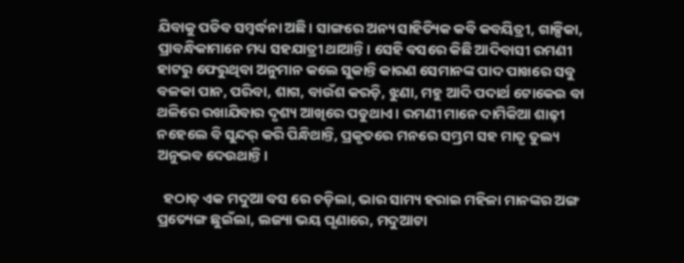ଯିବାକୁ ପଡିବ ସମ୍ବର୍ଦ୍ଧନା ଅଛି। ସାଙ୍ଗରେ ଅନ୍ୟ ସାହିତ୍ୟିକ କବି କବୟିତ୍ରୀ, ଗାଳ୍ପିକା, ପ୍ରାବନ୍ଧିକାମାନେ ମଧ୍ୟ ସହଯାତ୍ରୀ ଥାଆନ୍ତି। ସେହି ବସରେ କିଛି ଆଦିବାସୀ ରମଣୀ ହାଟରୁ ଫେରୁଥିବା ଅନୁମାନ କଲେ ସୁକାନ୍ତି କାରଣ ସେମାନଙ୍କ ପାଦ ପାଖରେ ସବୁ ବଳକା ପାନ, ପରିବା, ଶାଗ, ବାଉଁଶ କରଡ଼ି, ଝୁଣା, ମହୁ ଆଦି ପଦାର୍ଥ ଟୋକେଇ ବା ଥଳିରେ ରଖାଯିବାର ଦୃଶ୍ୟ ଆଖିରେ ପଡୁଥାଏ। ରମଣୀ ମାନେ ଦାମିକିଆ ଶାଢ଼ୀ ନହେଲେ ବି ସୁନ୍ଦର୍ କରି ପିନ୍ଧିଥାନ୍ତି, ପ୍ରକୃତରେ ମନରେ ସମ୍ଭ୍ରମ ସହ ମାତୃ ତୁଲ୍ୟ ଅନୁଭବ ଦେଉଥାନ୍ତି।

  ହଠାତ୍ ଏକ ମଦୁଆ ବସ ରେ ଚଡ଼ିଲା, ଭାର ସାମ୍ୟ ହରାଇ ମହିଳା ମାନଙ୍କର ଅଙ୍ଗ ପ୍ରତ୍ୟେଙ୍ଗ ଛୁଇଁଲା, ଲଜ୍ୟା ଭୟ ଘୃଣାରେ, ମଦୁଆଟା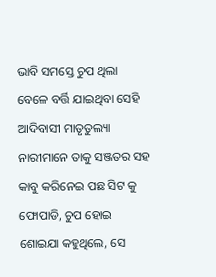ଭାବି ସମସ୍ତେ ଚୁପ ଥିଲା ବେଳେ ବର୍ତ୍ତି ଯାଇଥିବା ସେହି ଆଦିବାସୀ ମାତୃତୁଲ୍ୟା ନାରୀମାନେ ତାକୁ ସଞ୍ଜତର ସହ କାବୁ କରିନେଇ ପଛ ସିଟ କୁ ଫୋପାଡି, ଚୁପ ହୋଇ ଶୋଇଯା କହୁଥିଲେ, ସେ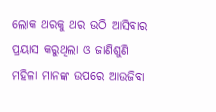ଲୋକ ଥରକୁ ଥର ଉଠି ଆସିବାର ପ୍ରୟାସ କରୁଥିଲା ଓ ଜାଣିଶୁଣି ମହିଳା ମାନଙ୍କ ଉପରେ ଆଉଜିବା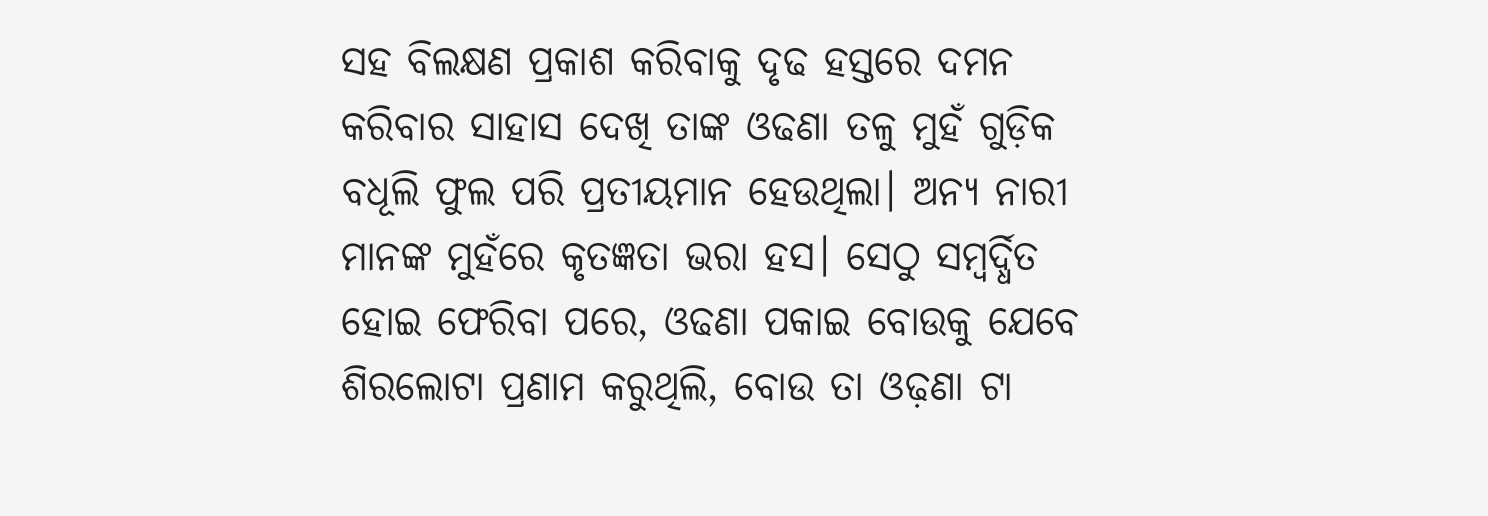ସହ ବିଲକ୍ଷଣ ପ୍ରକାଶ କରିବାକୁ ଦୃଢ ହସ୍ତରେ ଦମନ କରିବାର ସାହାସ ଦେଖି ତାଙ୍କ ଓଢଣା ତଳୁ ମୁହଁ ଗୁଡ଼ିକ ବଧୂଲି ଫୁଲ ପରି ପ୍ରତୀୟମାନ ହେଉଥିଲା। ଅନ୍ୟ ନାରୀ ମାନଙ୍କ ମୁହଁରେ କୃତଜ୍ଞତା ଭରା ହସ। ସେଠୁ ସମ୍ବର୍ଦ୍ଧିତ ହୋଇ ଫେରିବା ପରେ, ଓଢଣା ପକାଇ ବୋଉକୁ ଯେବେ ଶିରଲୋଟା ପ୍ରଣାମ କରୁଥିଲି, ବୋଉ ତା ଓଢ଼ଣା ଟା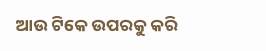ଆଉ ଟିକେ ଉପରକୁ କରି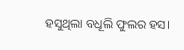ହସୁଥିଲା ବଧୂଲି ଫୁଲର ହସ।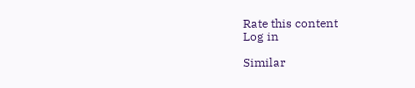Rate this content
Log in

Similar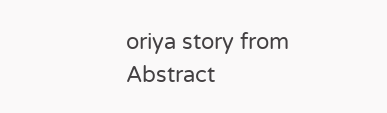oriya story from Abstract